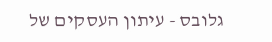גלובס - עיתון העסקים של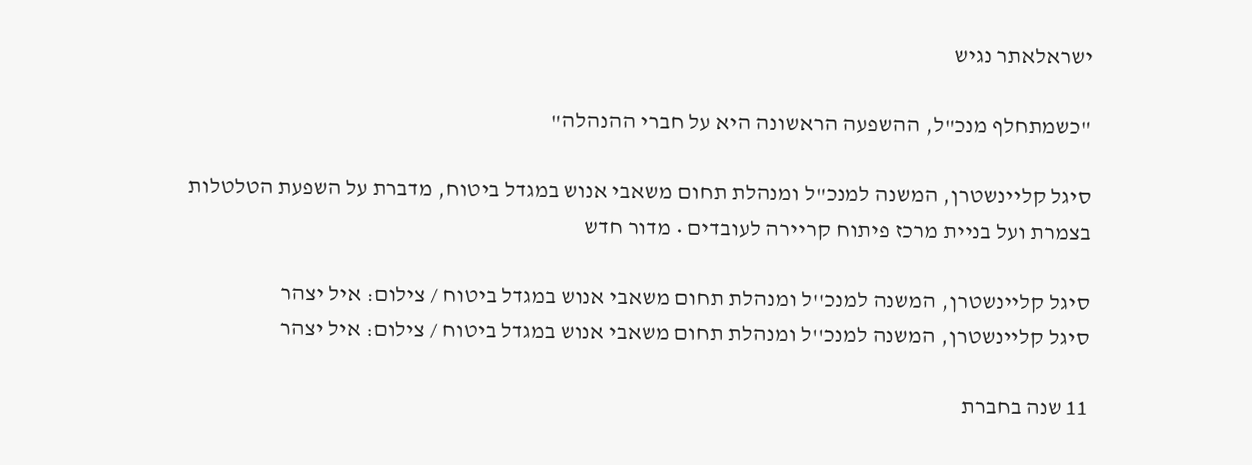ישראלאתר נגיש

"כשמתחלף מנכ"ל, ההשפעה הראשונה היא על חברי ההנהלה"

סיגל קליינשטרן, המשנה למנכ"ל ומנהלת תחום משאבי אנוש במגדל ביטוח, מדברת על השפעת הטלטלות בצמרת ועל בניית מרכז פיתוח קריירה לעובדים • מדור חדש

סיגל קליינשטרן, המשנה למנכ''ל ומנהלת תחום משאבי אנוש במגדל ביטוח / צילום: איל יצהר
סיגל קליינשטרן, המשנה למנכ''ל ומנהלת תחום משאבי אנוש במגדל ביטוח / צילום: איל יצהר

11 שנה בחברת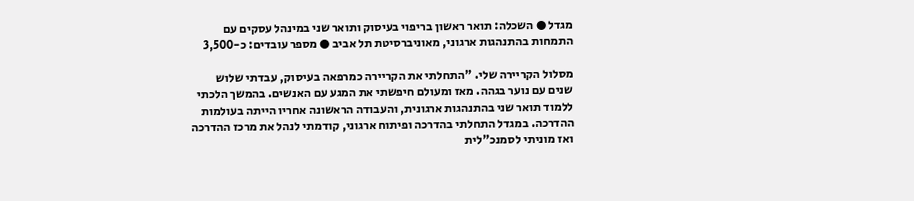מגדל ● השכלה: תואר ראשון בריפוי בעיסוק ותואר שני במינהל עסקים עם התמחות בהתנהגות ארגוני, מאוניברסיטת תל אביב ● מספר עובדים: כ-3,500

מסלול הקריירה שלי. "התחלתי את הקריירה כמרפאה בעיסוק, עבדתי שלוש שנים עם נוער בגהה. מאז ומעולם חיפשתי את המגע עם האנשים. בהמשך הלכתי ללמוד תואר שני בהתנהגות ארגונית, והעבודה הראשונה אחריו הייתה בעולמות ההדרכה. במגדל התחלתי בהדרכה ופיתוח ארגוני, קודמתי לנהל את מרכז ההדרכה ואז מוניתי לסמנכ"לית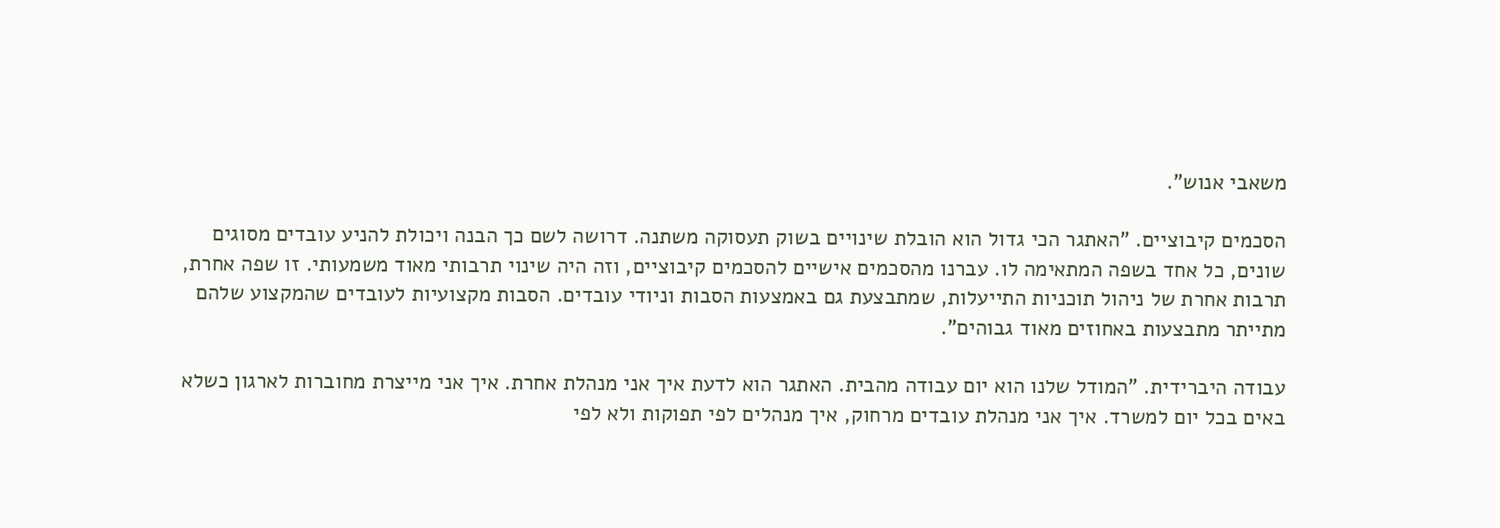משאבי אנוש".

הסכמים קיבוציים. "האתגר הכי גדול הוא הובלת שינויים בשוק תעסוקה משתנה. דרושה לשם כך הבנה ויכולת להניע עובדים מסוגים שונים, כל אחד בשפה המתאימה לו. עברנו מהסכמים אישיים להסכמים קיבוציים, וזה היה שינוי תרבותי מאוד משמעותי. זו שפה אחרת, תרבות אחרת של ניהול תוכניות התייעלות, שמתבצעת גם באמצעות הסבות וניודי עובדים. הסבות מקצועיות לעובדים שהמקצוע שלהם מתייתר מתבצעות באחוזים מאוד גבוהים".

עבודה היברידית. "המודל שלנו הוא יום עבודה מהבית. האתגר הוא לדעת איך אני מנהלת אחרת. איך אני מייצרת מחוברות לארגון כשלא באים בכל יום למשרד. איך אני מנהלת עובדים מרחוק, איך מנהלים לפי תפוקות ולא לפי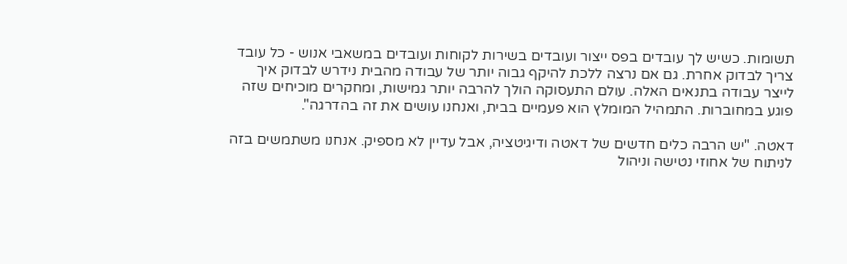תשומות. כשיש לך עובדים בפס ייצור ועובדים בשירות לקוחות ועובדים במשאבי אנוש - כל עובד צריך לבדוק אחרת. גם אם נרצה ללכת להיקף גבוה יותר של עבודה מהבית נידרש לבדוק איך לייצר עבודה בתנאים האלה. עולם התעסוקה הולך להרבה יותר גמישות, ומחקרים מוכיחים שזה פוגע במחוברות. התמהיל המומלץ הוא פעמיים בבית, ואנחנו עושים את זה בהדרגה".

דאטה. "יש הרבה כלים חדשים של דאטה ודיגיטציה, אבל עדיין לא מספיק. אנחנו משתמשים בזה לניתוח של אחוזי נטישה וניהול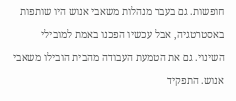חופשות. גם בעבר מנהלות משאבי אנוש היו שותפות באסטרטגיה, אבל עכשיו הפכנו באמת למובילי השינוי. גם את הטמעת העבודה מהבית הובילו משאבי אנוש. התפקיד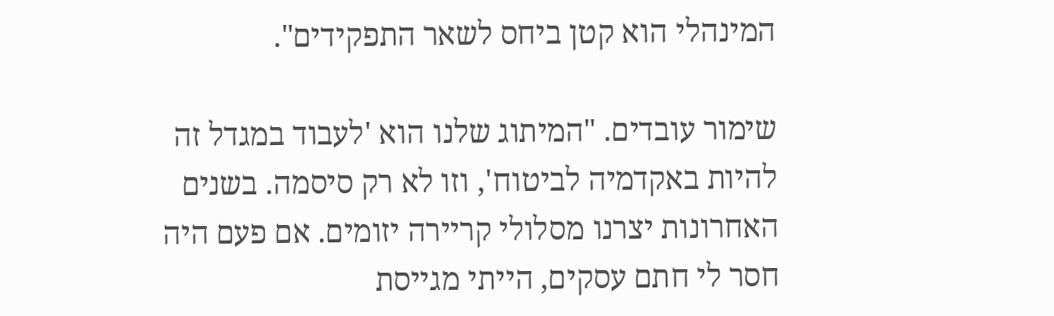המינהלי הוא קטן ביחס לשאר התפקידים".

שימור עובדים. "המיתוג שלנו הוא 'לעבוד במגדל זה להיות באקדמיה לביטוח', וזו לא רק סיסמה. בשנים האחרונות יצרנו מסלולי קריירה יזומים. אם פעם היה חסר לי חתם עסקים, הייתי מגייסת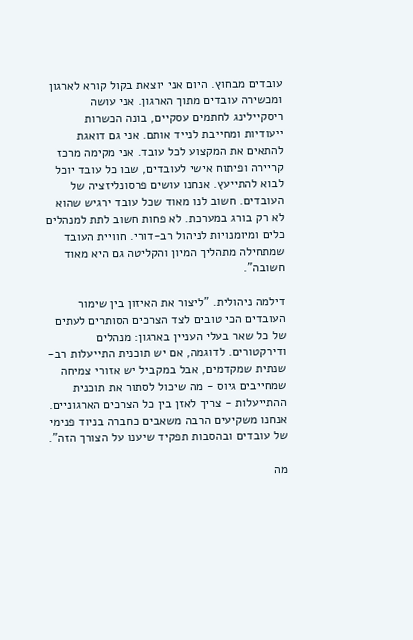עובדים מבחוץ. היום אני יוצאת בקול קורא לארגון ומכשירה עובדים מתוך הארגון. אני עושה ריסקיילינג לחתמים עסקיים, בונה הכשרות ייעודיות ומחייבת לנייד אותם. אני גם דואגת להתאים את המקצוע לכל עובד. אני מקימה מרכז קריירה ופיתוח אישי לעובדים, שבו כל עובד יוכל לבוא להתייעץ. אנחנו עושים פרסונליזציה של העובדים. חשוב לנו מאוד שכל עובד ירגיש שהוא לא רק בורג במערכת. לא פחות חשוב לתת למנהלים כלים ומיומנויות לניהול רב-דורי. חוויית העובד שמתחילה מתהליך המיון והקליטה גם היא מאוד חשובה".

דילמה ניהולית. "ליצור את האיזון בין שימור העובדים הכי טובים לצד הצרכים הסותרים לעתים של כל שאר בעלי העניין בארגון: מנהלים ודירקטורים. לדוגמה, אם יש תוכנית התייעלות רב-שנתית שמקדמים, אבל במקביל יש אזורי צמיחה שמחייבים גיוס - מה שיכול לסתור את תוכנית ההתייעלות - צריך לאזן בין כל הצרכים הארגוניים. אנחנו משקיעים הרבה משאבים כחברה בניוד פנימי של עובדים ובהסבות תפקיד שיענו על הצורך הזה".

מה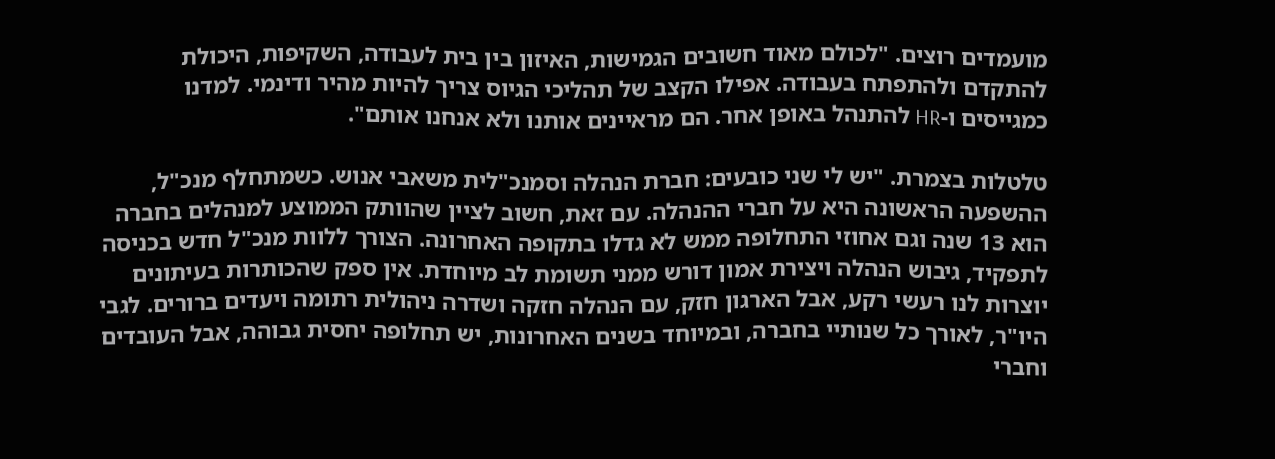מועמדים רוצים. "לכולם מאוד חשובים הגמישות, האיזון בין בית לעבודה, השקיפות, היכולת להתקדם ולהתפתח בעבודה. אפילו הקצב של תהליכי הגיוס צריך להיות מהיר ודינמי. למדנו כמגייסים ו-HR להתנהל באופן אחר. הם מראיינים אותנו ולא אנחנו אותם".

טלטלות בצמרת. "יש לי שני כובעים: חברת הנהלה וסמנכ"לית משאבי אנוש. כשמתחלף מנכ"ל, ההשפעה הראשונה היא על חברי ההנהלה. עם זאת, חשוב לציין שהוותק הממוצע למנהלים בחברה הוא 13 שנה וגם אחוזי התחלופה ממש לא גדלו בתקופה האחרונה. הצורך ללוות מנכ"ל חדש בכניסה לתפקיד, גיבוש הנהלה ויצירת אמון דורש ממני תשומת לב מיוחדת. אין ספק שהכותרות בעיתונים יוצרות לנו רעשי רקע, אבל הארגון חזק, עם הנהלה חזקה ושדרה ניהולית רתומה ויעדים ברורים. לגבי היו"ר, לאורך כל שנותיי בחברה, ובמיוחד בשנים האחרונות, יש תחלופה יחסית גבוהה, אבל העובדים וחברי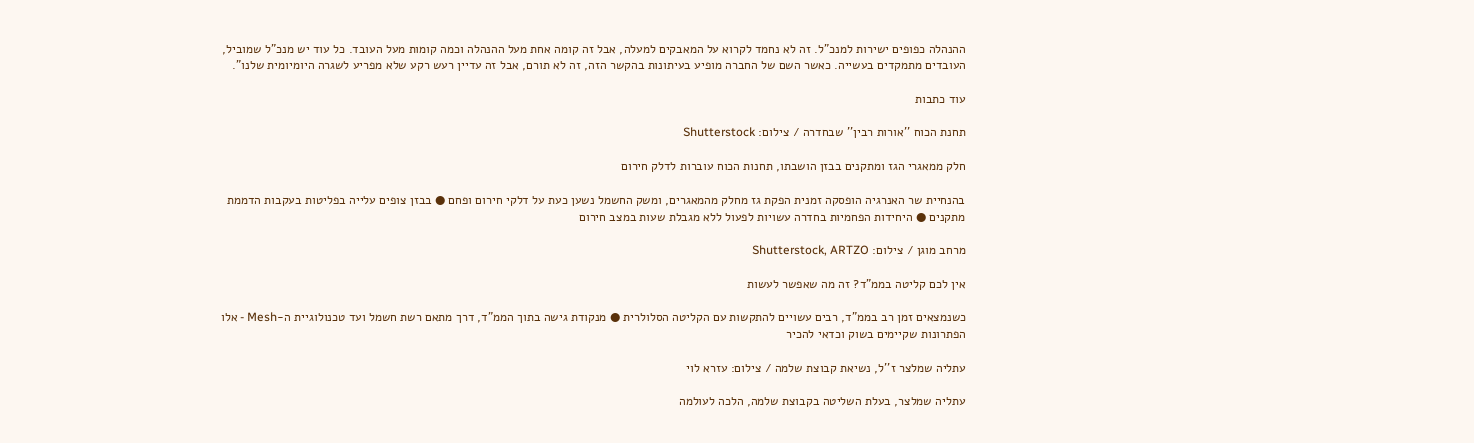ההנהלה כפופים ישירות למנכ"ל. זה לא נחמד לקרוא על המאבקים למעלה, אבל זה קומה אחת מעל ההנהלה וכמה קומות מעל העובד. כל עוד יש מנכ"ל שמוביל, העובדים מתמקדים בעשייה. כאשר השם של החברה מופיע בעיתונות בהקשר הזה, זה לא תורם, אבל זה עדיין רעש רקע שלא מפריע לשגרה היומיומית שלנו".

עוד כתבות

תחנת הכוח ''אורות רבין'' שבחדרה / צילום: Shutterstock

חלק ממאגרי הגז ומתקנים בבזן הושבתו, תחנות הכוח עוברות לדלק חירום

בהנחיית שר האנרגיה הופסקה זמנית הפקת גז מחלק מהמאגרים, ומשק החשמל נשען כעת על דלקי חירום ופחם ● בבזן צופים עלייה בפליטות בעקבות הדממת מתקנים ● היחידות הפחמיות בחדרה עשויות לפעול ללא מגבלת שעות במצב חירום

מרחב מוגן / צילום: Shutterstock, ARTZO

אין לכם קליטה בממ"ד? זה מה שאפשר לעשות

כשנמצאים זמן רב בממ"ד, רבים עשויים להתקשות עם הקליטה הסלולרית ● מנקודת גישה בתוך הממ"ד, דרך מתאם רשת חשמל ועד טכנולוגיית ה-Mesh - אלו הפתרונות שקיימים בשוק וכדאי להכיר

עתליה שמלצר ז''ל, נשיאת קבוצת שלמה / צילום: עזרא לוי

עתליה שמלצר, בעלת השליטה בקבוצת שלמה, הלכה לעולמה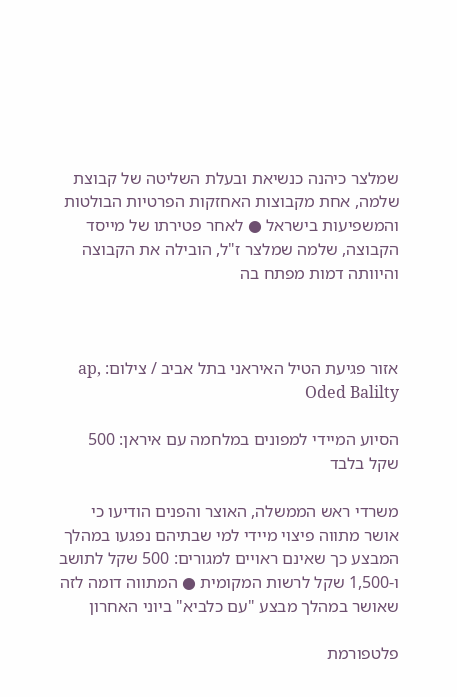שמלצר כיהנה כנשיאת ובעלת השליטה של קבוצת שלמה, אחת מקבוצות האחזקות הפרטיות הבולטות והמשפיעות בישראל ● לאחר פטירתו של מייסד הקבוצה, שלמה שמלצר ז"ל, הובילה את הקבוצה והיוותה דמות מפתח בה



אזור פגיעת הטיל האיראני בתל אביב / צילום: ap, Oded Balilty

הסיוע המיידי למפונים במלחמה עם איראן: 500 שקל בלבד

משרדי ראש הממשלה, האוצר והפנים הודיעו כי אושר מתווה פיצוי מיידי למי שבתיהם נפגעו במהלך המבצע כך שאינם ראויים למגורים: 500 שקל לתושב ו-1,500 שקל לרשות המקומית ● המתווה דומה לזה שאושר במהלך מבצע "עם כלביא" ביוני האחרון

פלטפורמת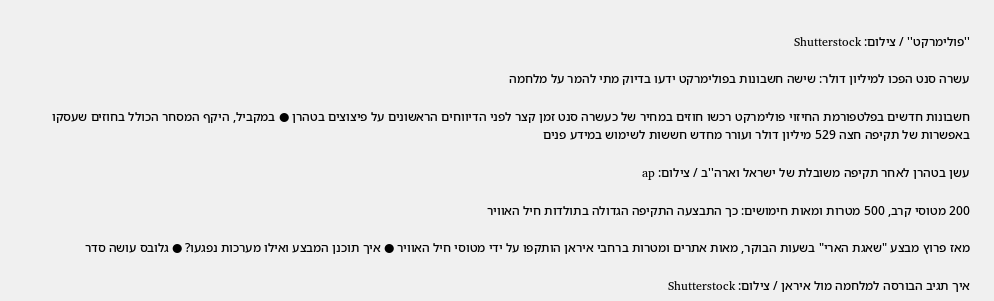''פולימרקט'' / צילום: Shutterstock

עשרה סנט הפכו למיליון דולר: שישה חשבונות בפולימרקט ידעו בדיוק מתי להמר על מלחמה

חשבונות חדשים בפלטפורמת החיזוי פולימרקט רכשו חוזים במחיר של כעשרה סנט זמן קצר לפני הדיווחים הראשונים על פיצוצים בטהרן ● במקביל, היקף המסחר הכולל בחוזים שעסקו באפשרות של תקיפה חצה 529 מיליון דולר ועורר מחדש חששות לשימוש במידע פנים

עשן בטהרן לאחר תקיפה משובלת של ישראל וארה''ב / צילום: ap

200 מטוסי קרב, 500 מטרות ומאות חימושים: כך התבצעה התקיפה הגדולה בתולדות חיל האוויר

מאז פרוץ מבצע "שאגת הארי" בשעות הבוקר, מאות אתרים ומטרות ברחבי איראן הותקפו על ידי מטוסי חיל האוויר ● איך תוכנן המבצע ואילו מערכות נפגעו? ● גלובס עושה סדר

איך תגיב הבורסה למלחמה מול איראן / צילום: Shutterstock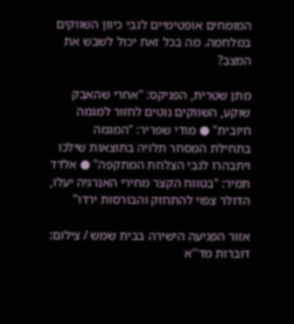המומחים אופטימיים לגבי כיוון השווקים במלחמה. מה בכל זאת יכול לשבש את המצב?

מתן שטרית, הפניקס: "אחרי שהאבק שוקע, השווקים נוטים לחזור למגמה חיובית" ● מודי שפריר: "המגמה בתחילת המסחר תלויה בתוצאות שילכו ויתבהרו לגבי הצלחת המתקפה" ● אלדד תמיר: "בטווח הקצר מחירי האנרגיה יעלו, הדולר צפוי להתחזק והבורסות ירדו"

אזור הפגיעה הישירה בבית שמש / צילום: דוברות מד''א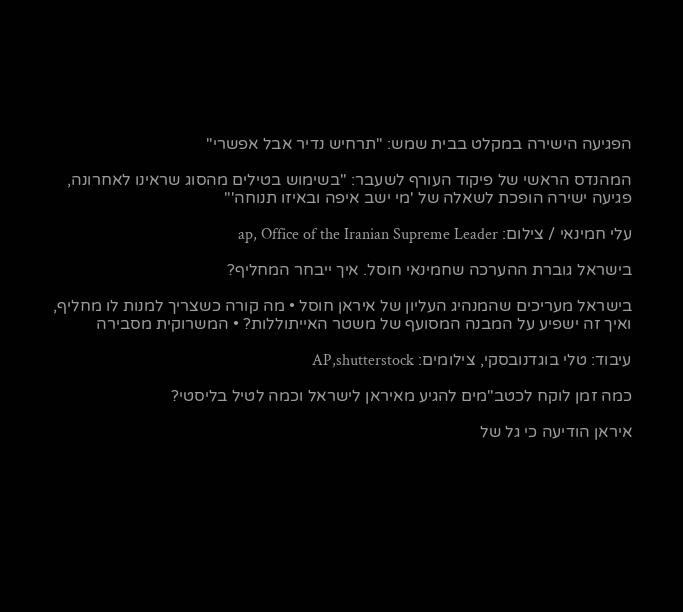הפגיעה הישירה במקלט בבית שמש: "תרחיש נדיר אבל אפשרי"

המהנדס הראשי של פיקוד העורף לשעבר: "בשימוש בטילים מהסוג שראינו לאחרונה, פגיעה ישירה הופכת לשאלה של 'מי ישב איפה ובאיזו תנוחה'"

עלי חמינאי / צילום: ap, Office of the Iranian Supreme Leader

בישראל גוברת ההערכה שחמינאי חוסל. איך ייבחר המחליף?

בישראל מעריכים שהמנהיג העליון של איראן חוסל • מה קורה כשצריך למנות לו מחליף, ואיך זה ישפיע על המבנה המסועף של משטר האייתוללות? • המשרוקית מסבירה

עיבוד: טלי בוגדנובסקי, צילומים: AP,shutterstock

כמה זמן לוקח לכטב"מים להגיע מאיראן לישראל וכמה לטיל בליסטי?

איראן הודיעה כי גל של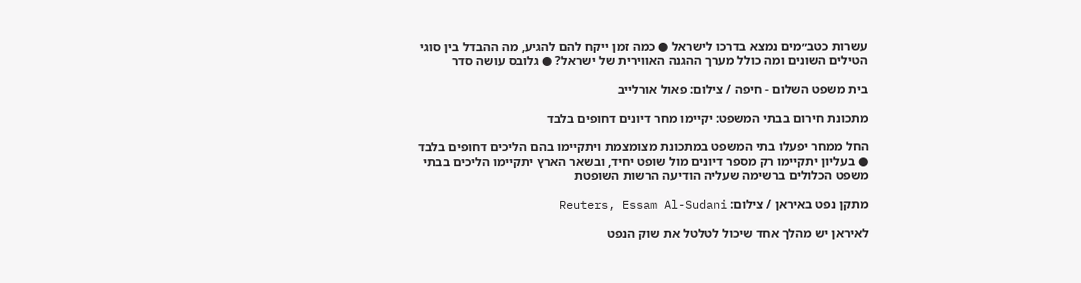עשרות כטב״מים נמצא בדרכו לישראל ● כמה זמן ייקח להם להגיע, מה ההבדל בין סוגי הטילים השונים ומה כולל מערך ההגנה האווירית של ישראל? ● גלובס עושה סדר

בית משפט השלום - חיפה / צילום: פאול אורלייב

מתכונת חירום בבתי המשפט: יקיימו מחר דיונים דחופים בלבד

החל ממחר יפעלו בתי המשפט במתכונת מצומצמת ויתקיימו בהם הליכים דחופים בלבד ● בעליון יתקיימו רק מספר דיונים מול שופט יחיד, ובשאר הארץ יתקיימו הליכים בבתי משפט הכלולים ברשימה שעליה הודיעה הרשות השופטת

מתקן נפט באיראן / צילום: Reuters, Essam Al-Sudani

לאיראן יש מהלך אחד שיכול לטלטל את שוק הנפט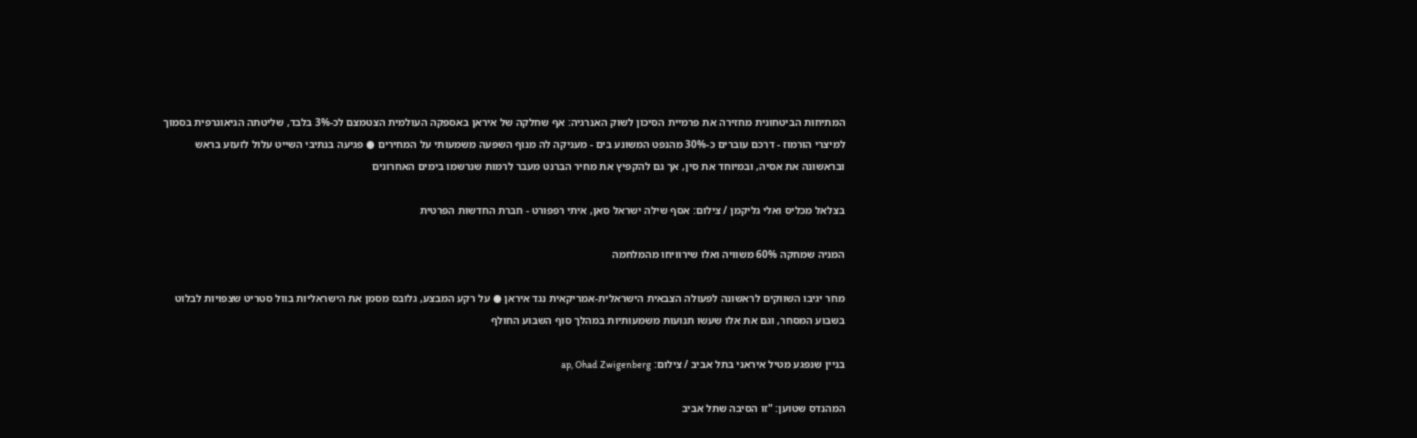המתיחות הביטחונית מחזירה את פרמיית הסיכון לשוק האנרגיה: אף שחלקה של איראן באספקה העולמית הצטמצם לכ-3% בלבד, שליטתה הגיאוגרפית בסמוך למיצרי הורמוז - דרכם עוברים כ-30% מהנפט המשונע בים - מעניקה לה מנוף השפעה משמעותי על המחירים ● פגיעה בנתיבי השייט עלול לזעזע בראש ובראשונה את אסיה, ובמיוחד את סין, אך גם להקפיץ את מחיר הברנט מעבר לרמות שנרשמו בימים האחרונים

בצלאל מכליס ואלי גליקמן / צילום: אסף שילה ישראל סאן, איתי רפפורט - חברת החדשות הפרטית

המניה שמחקה 60% משוויה ואלו שירוויחו מהמלחמה

מחר יגיבו השווקים לראשונה לפעולה הצבאית הישראלית-אמריקאית נגד איראן ● על רקע המבצע, גלובס מסמן את הישראליות בוול סטריט שצפויות לבלוט בשבוע המסחר, וגם את אלו שעשו תנועות משמעותיות במהלך סוף השבוע החולף

בניין שנפגע מטיל איראני בתל אביב / צילום: ap, Ohad Zwigenberg

המהנדס שטוען: "זו הסיבה שתל אביב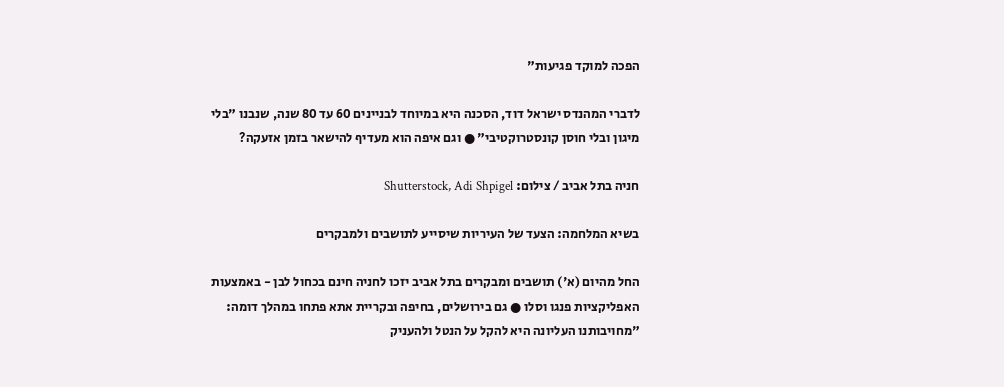הפכה למוקד פגיעות"

לדברי המהנדס ישראל דוד, הסכנה היא במיוחד לבניינים 60 עד 80 שנה, שנבנו "בלי מיגון ובלי חוסן קונסטרוקטיבי" ● וגם איפה הוא מעדיף להישאר בזמן אזעקה?

חניה בתל אביב / צילום: Shutterstock, Adi Shpigel

בשיא המלחמה: הצעד של העיריות שיסייע לתושבים ולמבקרים

החל מהיום (א') תושבים ומבקרים בתל אביב יזכו לחניה חינם בכחול לבן - באמצעות האפליקציות פנגו וסלו ● גם בירושלים, בחיפה ובקריית אתא פתחו במהלך דומה: "מחויבותנו העליונה היא להקל על הנטל ולהעניק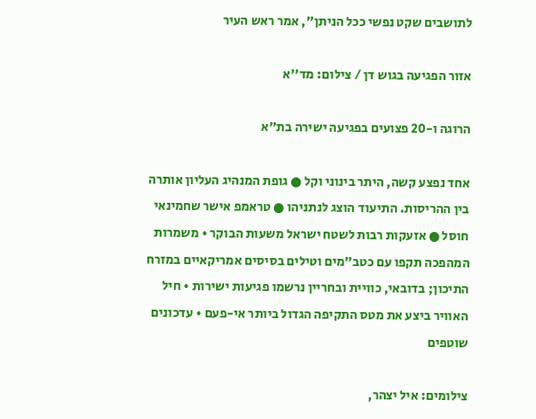לתושבים שקט נפשי ככל הניתן", אמר ראש העיר

אזור הפגיעה בגוש דן / צילום: מד''א

הרוגה ו-20 פצועים בפגיעה ישירה בת"א

אחד נפצע קשה, היתר בינוני וקל ● גופת המנהיג העליון אותרה בין ההריסות. התיעוד הוצג לנתניהו ● טראמפ אישר שחמינאי חוסל ● אזעקות רבות לשטח ישראל משעות הבוקר • משמרות המהפכה תקפו עם כטב"מים וטילים בסיסים אמריקאיים במזרח התיכון; בדובאי, כוויית ובחריין נרשמו פגיעות ישירות • חיל האוויר ביצע את מטס התקיפה הגדול ביותר אי-פעם • עדכונים שוטפים

צילומים: איל יצהר,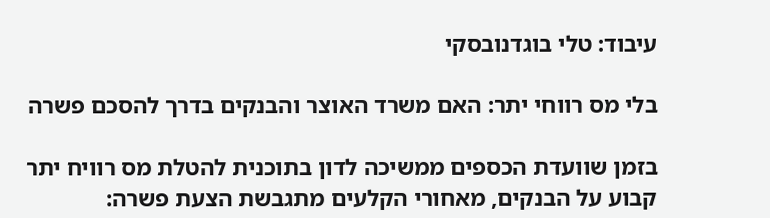עיבוד: טלי בוגדנובסקי

בלי מס רווחי יתר: האם משרד האוצר והבנקים בדרך להסכם פשרה

בזמן שוועדת הכספים ממשיכה לדון בתוכנית להטלת מס רוויח יתר קבוע על הבנקים, מאחורי הקלעים מתגבשת הצעת פשרה: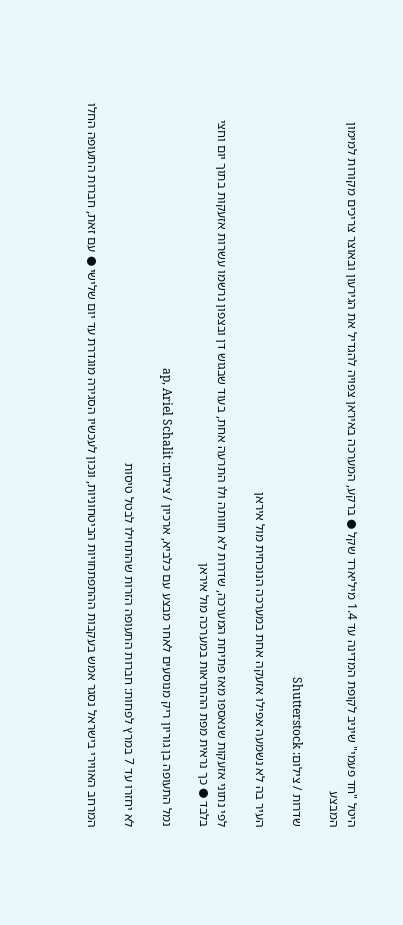היטל "חד פעמי" שיניב לקופת המדינה עד 1.4 מיליארד שקל ● ברקע, המערכה באיראן צפויה להגדיל את הגירעון ובאוצר צריכים מקורות למימון המבצע

שדרות / צילום: Shutterstock

העיר בה לא נשמעה אפילו אזעקה אחת במערכה הנוכחית מול איראן

לפי נתוני אזעקות שנאספו מאז פתיחת המערכה, שדרות לא חוותה ולו התרעה אחת, בעוד שבגוש דן ובצפון נרשמו עשרות אזעקות בתוך יום וחצי בלבד ● כך נראית מפת ההתראות במערכה מול איראן

נמל התעופה בן גוריון ריק מנוסעים לאחר מבצע עם כלביא, ארכיון / צילום: ap, Ariel Schalit

לא יחזרו עד 7 במרץ לפחות: חברות התעופה הזרות שהתחילו לבטל טיסות

המרחב האווירי בישראל נסגר אמש בעקבות ההתפתחויות הביטחוניות, ונכון לעכשיו הסגירה מוגדרת עד יום שלישי ● עם זאת, חברות התעופה החלו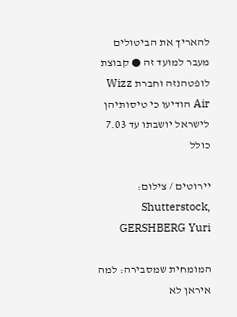להאריך את הביטולים מעבר למועד זה ● קבוצת לופטהנזה וחברת Wizz Air הודיעו כי טיסותיהן לישראל יושבתו עד 7.03 כולל

יירוטים / צילום: Shutterstock, GERSHBERG Yuri

המומחית שמסבירה: למה איראן לא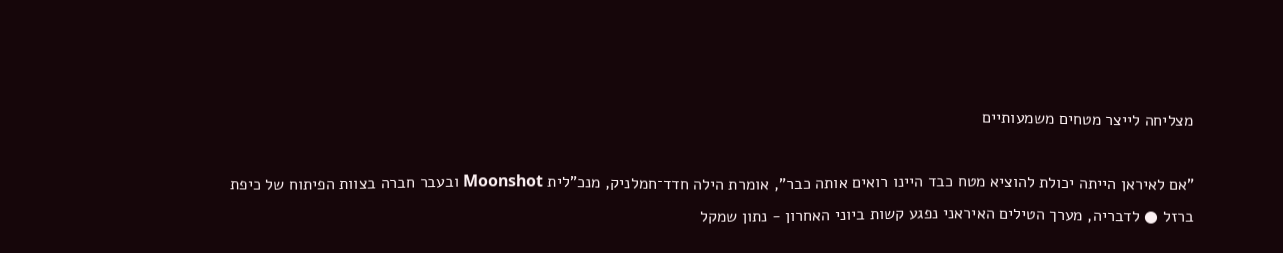מצליחה לייצר מטחים משמעותיים

"אם לאיראן הייתה יכולת להוציא מטח כבד היינו רואים אותה כבר", אומרת הילה חדד־חמלניק, מנכ"לית Moonshot ובעבר חברה בצוות הפיתוח של כיפת ברזל ● לדבריה, מערך הטילים האיראני נפגע קשות ביוני האחרון - נתון שמקל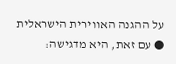על ההגנה האווירית הישראלית ● עם זאת, היא מדגישה: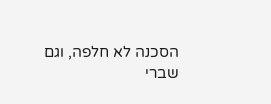הסכנה לא חלפה, וגם שברי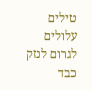טילים עלולים לגרום לנזק כבד